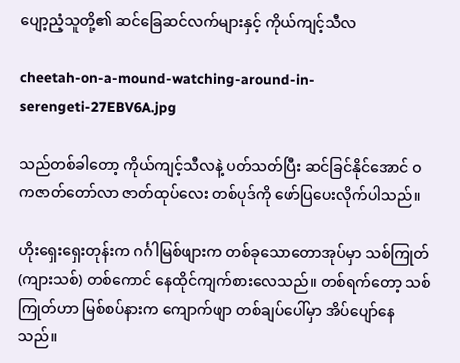ပျော့ညံ့သူတို့၏ ဆင်ခြေဆင်လက်များနှင့် ကိုယ်ကျင့်သီလ

cheetah-on-a-mound-watching-around-in-serengeti-27EBV6A.jpg

သည်တစ်ခါတော့ ကိုယ်ကျင့်သီလနဲ့ ပတ်သတ်ပြီး ဆင်ခြင်နိုင်အောင် ဝကဇာတ်တော်လာ ဇာတ်ထုပ်လေး တစ်ပုဒ်ကို ဖော်ပြပေးလိုက်ပါသည်။

ဟိုးရှေးရှေးတုန်းက ဂင်္ဂါမြစ်ဖျားက တစ်ခုသောတောအုပ်မှာ သစ်ကြုတ် (ကျားသစ်) တစ်ကောင် နေထိုင်ကျက်စားလေသည်။ တစ်ရက်တော့ သစ်ကြုတ်ဟာ မြစ်စပ်နားက ကျောက်ဖျာ တစ်ချပ်ပေါ်မှာ အိပ်ပျော်နေသည်။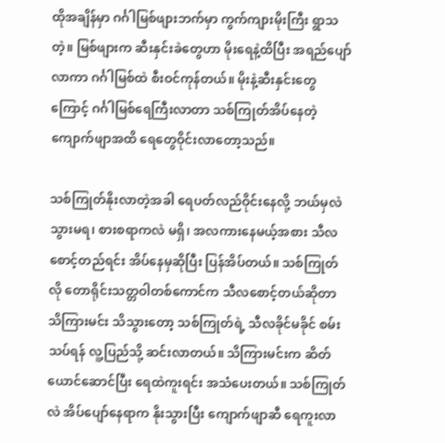ထိုအချိန်မှာ ဂင်္ဂါမြစ်ဖျားဘက်မှာ ကွက်ကျားမိုးကြီး ရွာသတဲ့။ မြစ်ဖျားက ဆီးနှင်းခဲတွေဟာ မိုးရေနဲ့ထိပြီး အရည်ပျော်လာကာ ဂင်္ဂါမြစ်ထဲ စီးဝင်ကုန်တယ်။ မိုးနဲ့ဆီးနှင်းတွေကြောင့် ဂင်္ဂါမြစ်ရေကြီးလာတာ သစ်ကြုတ်အိပ်နေတဲ့ ကျောက်ဖျာအထိ ရေတွေဝိုင်းလာတော့သည်။

သစ်ကြုတ်နိုးလာတဲ့အခါ ရေပတ်လည်ဝိုင်းနေလို့ ဘယ်မှလဲသွားမရ၊ စားစရာကလဲ မရှိ၊ အလကားနေမယ့်အစား သီလစောင့်တည်ရင်း အိပ်နေမှဆိုပြီး ပြန်အိပ်တယ်။ သစ်ကြုတ်လို တောရိုင်းသတ္တဝါတစ်ကောင်က သီလစောင့်တယ်ဆိုတာ သိကြားမင်း သိသွားတော့ သစ်ကြုတ်ရဲ့ သီလခိုင်မခိုင် စမ်းသပ်ရန် လူ့ပြည်သို့ ဆင်းလာတယ်။ သိကြားမင်းက ဆိတ်ယောင်ဆောင်ပြီး ရေထဲကူးရင်း အသံပေးတယ်။ သစ်ကြုတ်လဲ အိပ်ပျော်နေရာက နိုးသွားပြီး ကျောက်ဖျာဆီ ရေကူးလာ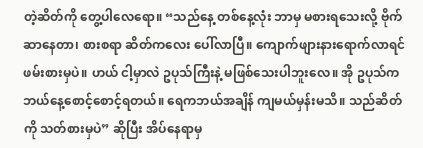တဲ့ဆိတ်ကို တွေ့ပါလေရော။ “သည်နေ့ တစ်နေ့လုံး ဘာမှ မစားရသေးလို့ ဗိုက်ဆာနေတာ၊ စားစရာ ဆိတ်ကလေး ပေါ်လာပြီ။ ကျောက်ဖျားနားရောက်လာရင် ဖမ်းစားမှပဲ။ ဟယ် ငါ့မှာလဲ ဥပုသ်ကြီးနဲ့ မဖြစ်သေးပါဘူးလေ။ အို ဥပုသ်က ဘယ်နေ့စောင့်စောင့်ရတယ်။ ရေကဘယ်အချိန် ကျမယ်မှန်းမသိ။ သည်ဆိတ်ကို သတ်စားမှပဲ” ဆိုပြီး အိပ်နေရာမှ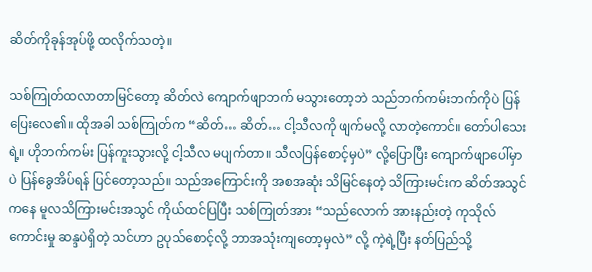ဆိတ်ကိုခုန်အုပ်ဖို့ ထလိုက်သတဲ့။

သစ်ကြုတ်ထလာတာမြင်တော့ ဆိတ်လဲ ကျောက်ဖျာဘက် မသွားတော့ဘဲ သည်ဘက်ကမ်းဘက်ကိုပဲ ပြန်ပြေးလေ၏။ ထိုအခါ သစ်ကြုတ်က “ဆိတ်… ဆိတ်… ငါ့သီလကို ဖျက်မလို့ လာတဲ့ကောင်။ တော်ပါသေးရဲ့။ ဟိုဘက်ကမ်း ပြန်ကူးသွားလို့ ငါ့သီလ မပျက်တာ။ သီလပြန်စောင့်မှပဲ” လို့ပြောပြီး ကျောက်ဖျာပေါ်မှာပဲ ပြန်ခွေအိပ်ရန် ပြင်တော့သည်။ သည်အကြောင်းကို အစအဆုံး သိမြင်နေတဲ့ သိကြားမင်းက ဆိတ်အသွင်ကနေ မူလသိကြားမင်းအသွင် ကိုယ်ထင်ပြပြီး သစ်ကြုတ်အား “သည်လောက် အားနည်းတဲ့ ကုသိုလ်ကောင်းမှု ဆန္ဒပဲရှိတဲ့ သင်ဟာ ဥပုသ်စောင့်လို့ ဘာအသုံးကျတော့မှလဲ” လို့ ကဲ့ရဲ့ပြီး နတ်ပြည်သို့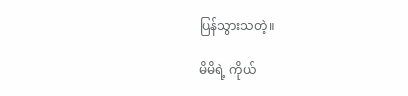ပြန်သွားသတဲ့။

မိမိရဲ့ ကိုယ်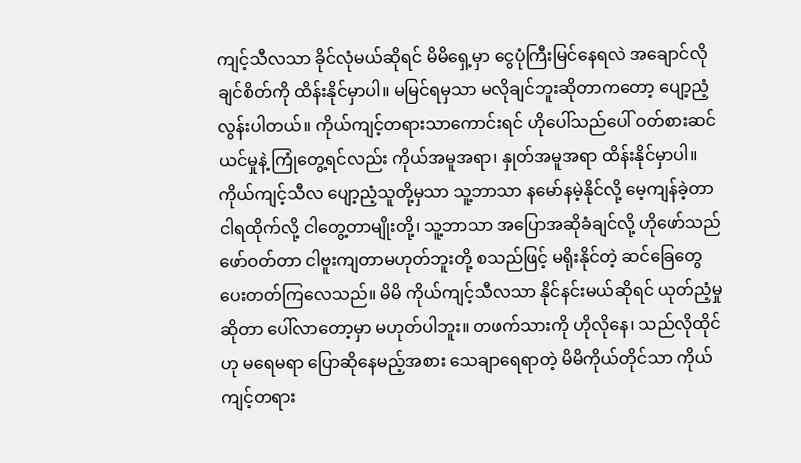ကျင့်သီလသာ ခိုင်လုံမယ်ဆိုရင် မိမိရှေ့မှာ ငွေပုံကြီးမြင်နေရလဲ အချောင်လိုချင်စိတ်ကို ထိန်းနိုင်မှာပါ။ မမြင်ရမှသာ မလိုချင်ဘူးဆိုတာကတော့ ပျော့ညံ့လွန်းပါတယ်။ ကိုယ်ကျင့်တရားသာကောင်းရင် ဟိုပေါ်သည်ပေါ် ဝတ်စားဆင်ယင်မှုနဲ့ ကြုံတွေ့ရင်လည်း ကိုယ်အမူအရာ၊ နှုတ်အမူအရာ ထိန်းနိုင်မှာပါ။ ကိုယ်ကျင့်သီလ ပျော့ညံ့သူတို့မှသာ သူ့ဘာသာ နမော်နမဲ့နိုင်လို့ မေ့ကျန်ခဲ့တာ ငါရထိုက်လို့ ငါတွေ့တာမျိုးတို့၊ သူ့ဘာသာ အပြောအဆိုခံချင်လို့ ဟိုဖော်သည်ဖော်ဝတ်တာ ငါဗူးကျတာမဟုတ်ဘူးတို့ စသည်ဖြင့် မရိုးနိုင်တဲ့ ဆင်ခြေတွေ ပေးတတ်ကြလေသည်။ မိမိ ကိုယ်ကျင့်သီလသာ နိုင်နင်းမယ်ဆိုရင် ယုတ်ညံ့မှုဆိုတာ ပေါ်လာတော့မှာ မဟုတ်ပါဘူး။ တဖက်သားကို ဟိုလိုနေ၊ သည်လိုထိုင်ဟု မရေမရာ ပြောဆိုနေမည့်အစား သေချာရေရာတဲ့ မိမိကိုယ်တိုင်သာ ကိုယ်ကျင့်တရား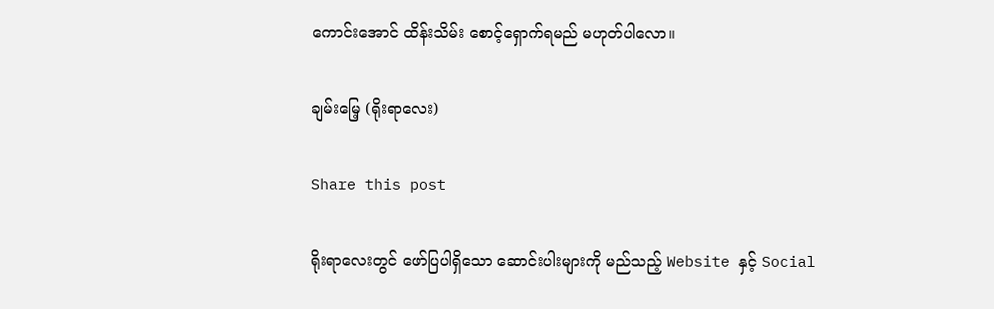ကောင်းအောင် ထိန်းသိမ်း စောင့်ရှောက်ရမည် မဟုတ်ပါလော။

ချမ်းမြေ့ (ရိုးရာလေး)

Share this post

ရိုးရာလေးတွင် ဖော်ပြပါရှိသော ဆောင်းပါးများကို မည်သည့် Website နှင့် Social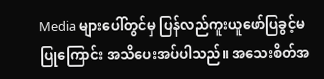Media များပေါ်တွင်မှ ပြန်လည်ကူးယူဖော်ပြခွင့်မပြုကြောင်း အသိပေးအပ်ပါသည်။ အသေးစိတ်အ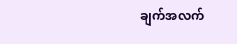ချက်အလက်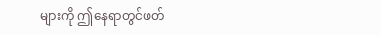များကို ဤနေရာတွင်ဖတ်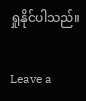ရှုနိုင်ပါသည်။

Leave a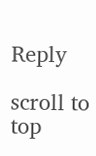Reply

scroll to top